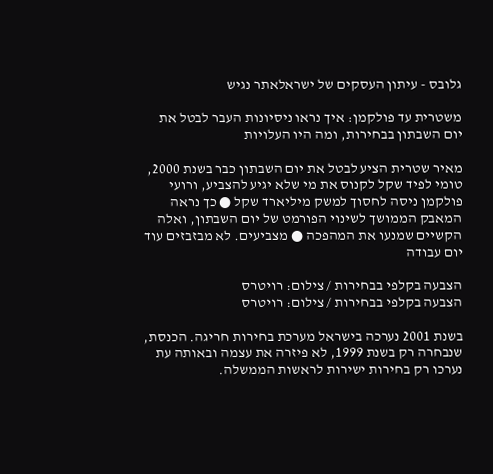גלובס - עיתון העסקים של ישראלאתר נגיש

משטרית עד פולקמן: איך נראו ניסיונות העבר לבטל את יום השבתון בבחירות, ומה היו העלויות

מאיר שטרית הציע לבטל את יום השבתון כבר בשנת 2000, טומי לפיד שקל לקנוס את מי שלא יגיע להצביע, ורועי פולקמן ניסה לחסוך למשק מיליארד שקל ● כך נראה המאבק הממושך לשינוי הפורמט של יום השבתון, ואלה הקשיים שמנעו את המהפכה ● מצביעים. לא מבזבזים עוד יום עבודה

הצבעה בקלפי בבחירות / צילום: רויטרס
הצבעה בקלפי בבחירות / צילום: רויטרס

בשנת 2001 נערכה בישראל מערכת בחירות חריגה. הכנסת, שנבחרה רק בשנת 1999, לא פיזרה את עצמה ובאותה עת נערכו רק בחירות ישירות לראשות הממשלה.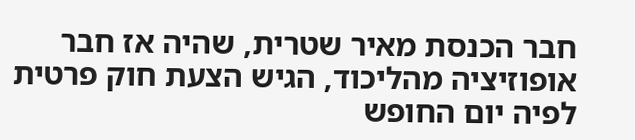חבר הכנסת מאיר שטרית, שהיה אז חבר אופוזיציה מהליכוד, הגיש הצעת חוק פרטית לפיה יום החופש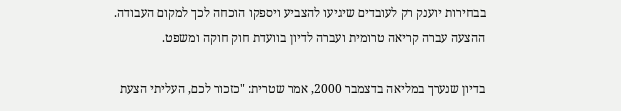בבחירות יוענק רק לעובדים שיגיעו להצביע ויספקו הוכחה לכך למקום העבודה. ההצעה עברה קריאה טרומית ועברה לדיון בוועדת חוק חוקה ומשפט.

בדיון שנערך במליאה בדצמבר 2000, אמר שטרית: "כזכור לכם, העליתי הצעת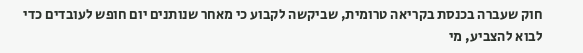חוק שעברה בכנסת בקריאה טרומית, שביקשה לקבוע כי מאחר שנותנים יום חופש לעובדים כדי לבוא להצביע, מי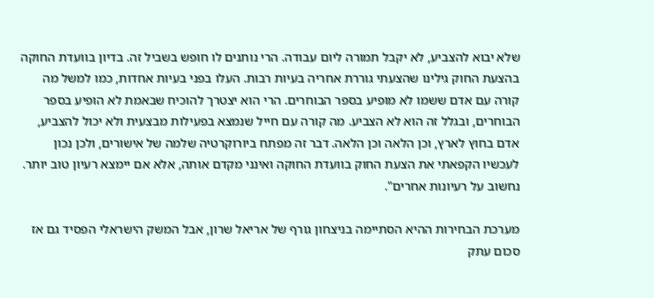שלא יבוא להצביע, לא יקבל תמורה ליום עבודה. הרי נותנים לו חופש בשביל זה. בדיון בוועדת החוקה בהצעת החוק גילינו שהצעתי גוררת אחריה בעיות רבות. העלו בפני בעיות אחדות, כמו למשל מה קורה עם אדם ששמו לא מופיע בספר הבוחרים. הרי הוא יצטרך להוכיח שבאמת לא הופיע בספר הבוחרים, ובגלל זה הוא לא הצביע. מה קורה עם חייל שנמצא בפעילות מבצעית ולא יכול להצביע, אדם בחוץ לארץ, וכן הלאה וכן הלאה. דבר זה מפתח ביורוקרטיה שלמה של אישורים, ולכן נכון לעכשיו הקפאתי את הצעת החוק בוועדת החוקה ואינני מקדם אותה, אלא אם יימצא רעיון טוב יותר. נחשוב על רעיונות אחרים".

מערכת הבחירות ההיא הסתיימה בניצחון גורף של אריאל שרון, אבל המשק הישראלי הפסיד גם אז סכום עתק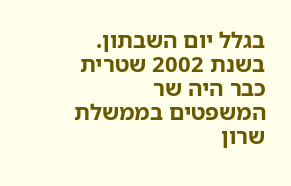בגלל יום השבתון. בשנת 2002 שטרית כבר היה שר המשפטים בממשלת שרון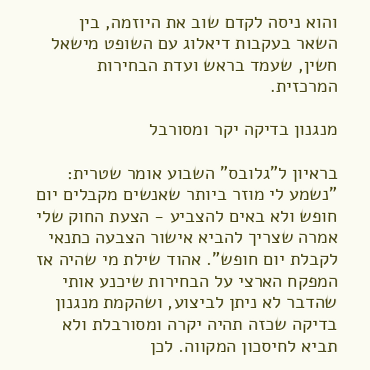והוא ניסה לקדם שוב את היוזמה, בין השאר בעקבות דיאלוג עם השופט מישאל חשין, שעמד בראש ועדת הבחירות המרכזית.

מנגנון בדיקה יקר ומסורבל

בראיון ל"גלובס" השבוע אומר שטרית: "נשמע לי מוזר ביותר שאנשים מקבלים יום חופש ולא באים להצביע - הצעת החוק שלי אמרה שצריך להביא אישור הצבעה כתנאי לקבלת יום חופש". אהוד שילת מי שהיה אז המפקח הארצי על הבחירות שיכנע אותי שהדבר לא ניתן לביצוע, ושהקמת מנגנון בדיקה שכזה תהיה יקרה ומסורבלת ולא תביא לחיסכון המקווה. לכן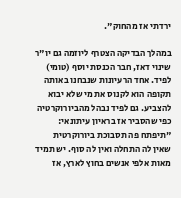ירדתי אז מהחוק".

במהלך הבדיקה הצטרף ליוזמה גם יו"ר שינוי דאז, חבר הכנסת יוסף (טומי) לפיד. אחד הרעיונות שנבחנו באותה תקופה הוא לקנוס את מי שלא יבוא להצביע. גם לפיד נבהל מהביורוקרטיה כפי שהסביר אז בראיון עיתונאי: "תיפתח פה תסבוכת ביורוקרטית שאין לה התחלה ואין לה סוף. יש תמיד מאות אלפי אנשים בחוץ לארץ, אז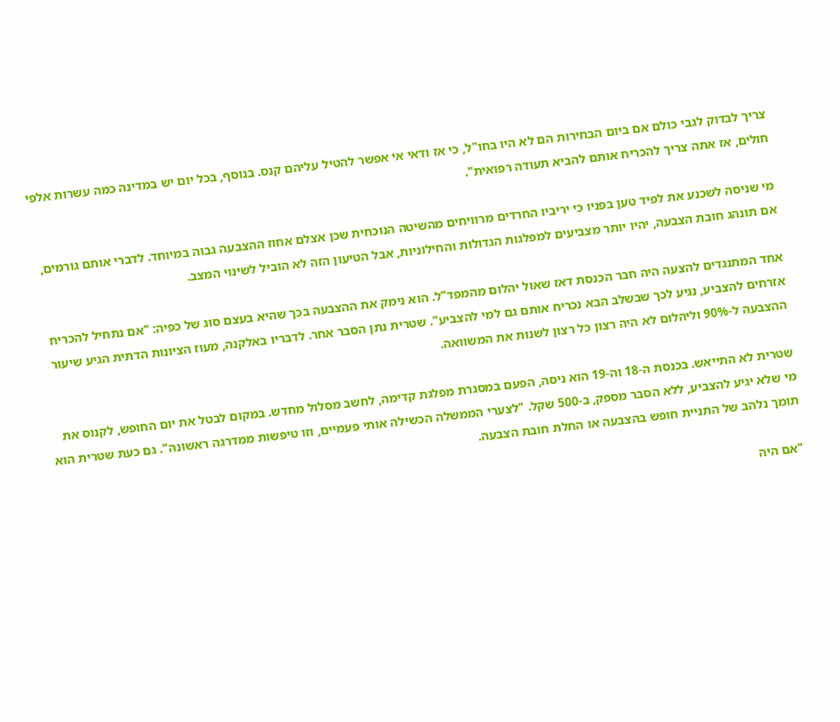צריך לבדוק לגבי כולם אם ביום הבחירות הם לא היו בחו"ל, כי אז ודאי אי אפשר להטיל עליהם קנס. בנוסף, בכל יום יש במדינה כמה עשרות אלפי חולים, אז אתה צריך להכריח אותם להביא תעודה רפואית".

מי שניסה לשכנע את לפיד טען בפניו כי יריביו החרדים מרוויחים מהשיטה הנוכחית שכן אצלם אחוז ההצבעה גבוה במיוחד. לדברי אותם גורמים, אם תונהג חובת הצבעה, יהיו יותר מצביעים למפלגות הגדולות והחילוניות, אבל הטיעון הזה לא הוביל לשינוי המצב.

אחד המתנגדים להצעה היה חבר הכנסת דאז שאול יהלום מהמפד"ל. הוא נימק את ההצבעה בכך שהיא בעצם סוג של כפיה: "אם נתחיל להכריח אזרחים להצביע, נגיע לכך שבשלב הבא נכריח אותם גם למי להצביע". שטרית נתן הסבר אחר. לדבריו באלקנה, מעוז הציונות הדתית הגיע שיעור ההצבעה ל-90% וליהלום לא היה רצון כל רצון לשנות את המשוואה.

שטרית לא התייאש. בכנסת ה-18 וה-19 הוא ניסה, הפעם במסגרת מפלגת קדימה, לחשב מסלול מחדש. במקום לבטל את יום החופש, לקנוס את מי שלא יגיע להצביע, ללא הסבר מספק, ב-500 שקל. "לצערי הממשלה הכשילה אותי פעמיים, וזו טיפשות ממדרגה ראשונה". גם כעת שטרית הוא תומך נלהב של התניית חופש בהצבעה או החלת חובת הצבעה.

"אם היה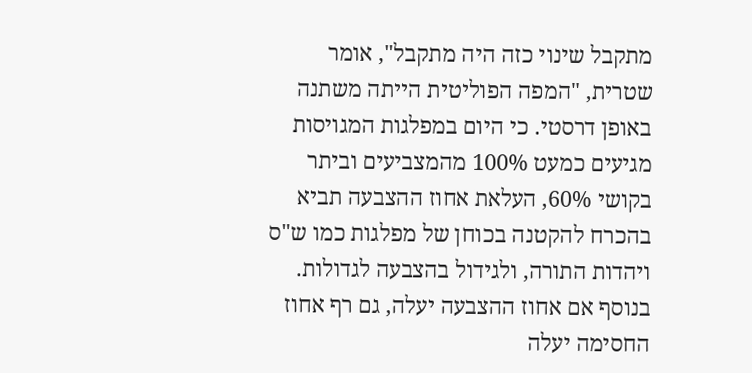מתקבל שינוי כזה היה מתקבל", אומר שטרית, "המפה הפוליטית הייתה משתנה באופן דרסטי. כי היום במפלגות המגויסות מגיעים כמעט 100% מהמצביעים וביתר בקושי 60%, העלאת אחוז ההצבעה תביא בהכרח להקטנה בכוחן של מפלגות כמו ש"ס ויהדות התורה, ולגידול בהצבעה לגדולות. בנוסף אם אחוז ההצבעה יעלה, גם רף אחוז החסימה יעלה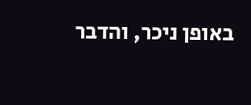באופן ניכר, והדבר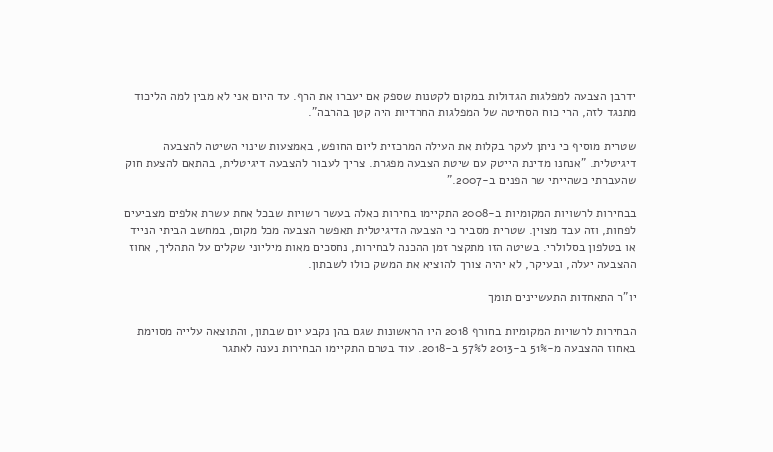ידרבן הצבעה למפלגות הגדולות במקום לקטנות שספק אם יעברו את הרף. עד היום אני לא מבין למה הליכוד מתנגד לזה, הרי כוח הסחיטה של המפלגות החרדיות היה קטן בהרבה".

שטרית מוסיף כי ניתן לעקר בקלות את העילה המרכזית ליום החופש, באמצעות שינוי השיטה להצבעה דיגיטלית. "אנחנו מדינת הייטק עם שיטת הצבעה מפגרת. צריך לעבור להצבעה דיגיטלית, בהתאם להצעת חוק שהעברתי כשהייתי שר הפנים ב-2007."

בבחירות לרשויות המקומיות ב-2008 התקיימו בחירות כאלה בעשר רשויות שבכל אחת עשרת אלפים מצביעים לפחות, וזה עבד מצוין. שטרית מסביר כי הצבעה הדיגיטלית תאפשר הצבעה מכל מקום, במחשב הביתי הנייד או בטלפון בסלולרי. בשיטה הזו מתקצר זמן ההכנה לבחירות, נחסכים מאות מיליוני שקלים על התהליך, אחוז ההצבעה יעלה, ובעיקר, לא יהיה צורך להוציא את המשק כולו לשבתון.

יו"ר התאחדות התעשיינים תומך

הבחירות לרשויות המקומיות בחורף 2018 היו הראשונות שגם בהן נקבע יום שבתון, והתוצאה עלייה מסוימת באחוז ההצבעה מ-51% ב-2013 ל57% ב-2018. עוד בטרם התקיימו הבחירות נענה לאתגר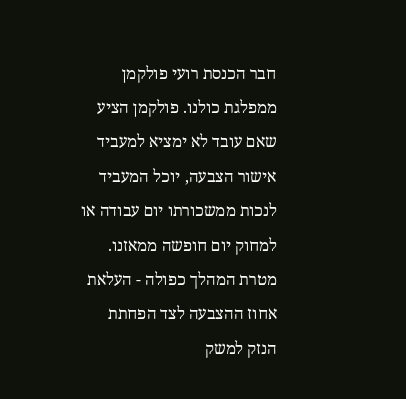חבר הכנסת רועי פולקמן ממפלגת כולנו. פולקמן הציע שאם עובד לא ימציא למעביד אישור הצבעה, יוכל המעביד לנכות ממשכורתו יום עבודה או למחוק יום חופשה ממאזנו. מטרת המהלך כפולה - העלאת אחוז ההצבעה לצד הפחתת הנזק למשק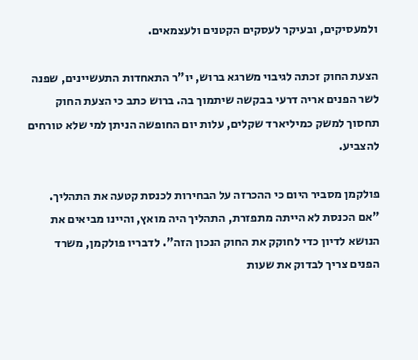ולמעסיקים, ובעיקר לעסקים הקטנים ולעצמאים.

הצעת החוק זכתה לגיבוי משרגא ברוש, יו"ר התאחדות התעשיינים, שפנה לשר הפנים אריה דרעי בבקשה שיתמוך בה. ברוש כתב כי הצעת החוק תחסוך למשק כמיליארד שקלים, עלות יום החופשה הניתן למי שלא טורחים להצביע.

פולקמן מסביר היום כי ההכרזה על הבחירות לכנסת קטעה את התהליך. "אם הכנסת לא הייתה מתפזרת, התהליך היה מואץ, והיינו מביאים את הנושא לדיון כדי לחוקק את החוק הנכון הזה". לדבריו פולקמן, משרד הפנים צריך לבדוק את שעות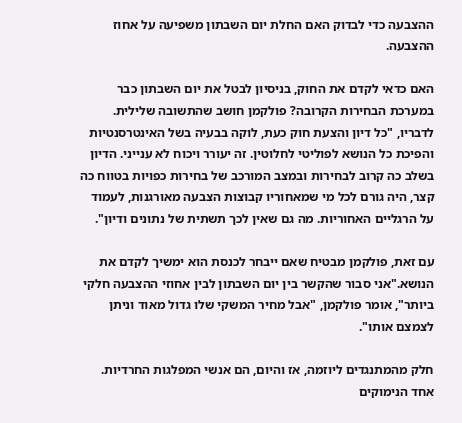ההצבעה כדי לבדוק האם החלת יום השבתון משפיעה על אחוז ההצבעה.

האם כדאי לקדם את החוק, בניסיון לבטל את יום השבתון כבר במערכת הבחירות הקרובה? פולקמן חושב שהתשובה שלילית. לדבריו, "כל דיון והצעת חוק כעת, לוקה בבעיה בשל האינטרסנטיות והפיכת כל הנושא לפוליטי לחלוטין. זה יעורר ויכוח לא ענייני. הדיון בשלב כה קרוב לבחירות ובמצב המורכב של בחירות כפויות בטווח כה קצר, היה גורם לכל מי שמאחוריו קבוצות הצבעה מאורגנות, לעמוד על הרגליים האחוריות. מה גם שאין לכך תשתית של נתונים ודיון".

עם זאת, פולקמן מבטיח שאם ייבחר לכנסת הוא ימשיך לקדם את הנושא."אני סבור שהקשר בין יום השבתון לבין אחוזי ההצבעה חלקי ביותר", אומר פולקמן, "אבל מחיר המשקי שלו גדול מאוד וניתן לצמצם אותו".

חלק מהמתנגדים ליוזמה, אז והיום, הם אנשי המפלגות החרדיות. אחד הנימוקים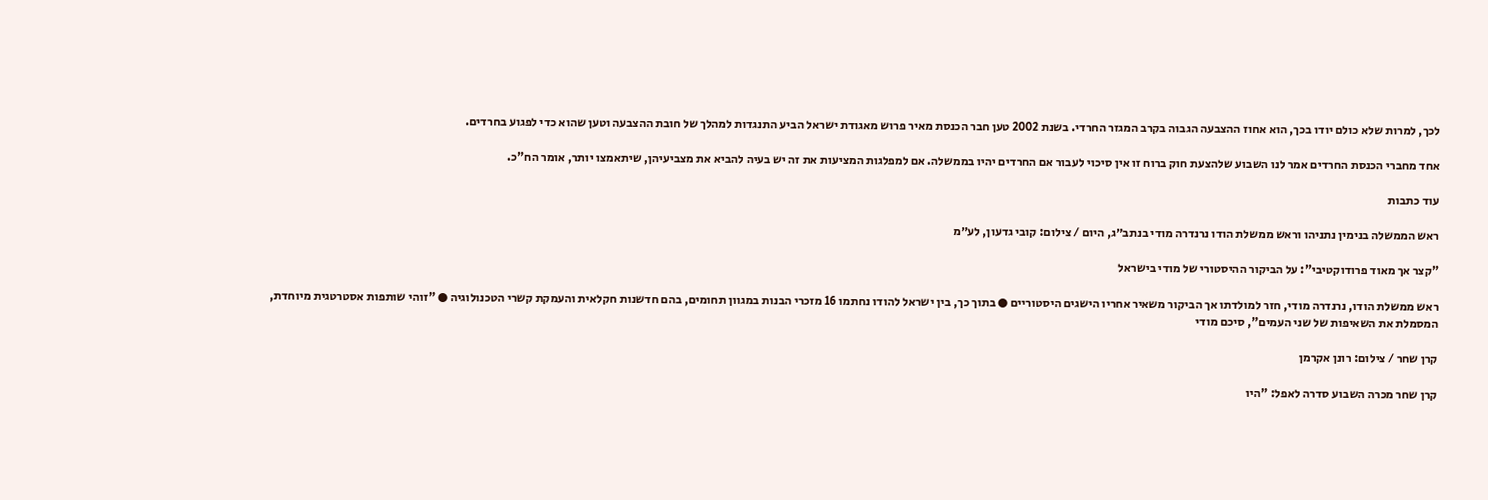לכך, למרות שלא כולם יודו בכך, הוא אחוז ההצבעה הגבוה בקרב המגזר החרדי. בשנת 2002 טען חבר הכנסת מאיר פרוש מאגודת ישראל הביע התנגדות למהלך של חובת ההצבעה וטען שהוא כדי לפגוע בחרדים.

אחד מחברי הכנסת החרדים אמר לנו השבוע שלהצעת חוק ברוח זו אין סיכוי לעבור אם החרדים יהיו בממשלה. אם למפלגות המציעות את זה יש בעיה להביא את מצביעיהן, שיתאמצו יותר, אומר הח"כ.

עוד כתבות

ראש הממשלה בנימין נתניהו וראש ממשלת הודו נרנדרה מודי בנתב״ג, היום / צילום: קובי גדעון, לע״מ

"קצר אך מאוד פרודוקטיבי": על הביקור ההיסטורי של מודי בישראל

ראש ממשלת הודו, נרנדרה מודי, חזר למולדתו אך הביקור משאיר אחריו הישגים היסטוריים ● בתוך כך, בין ישראל להודו נחתמו 16 מזכרי הבנות במגוון תחומים, בהם חדשנות חקלאית והעמקת קשרי הטכנולוגיה ● "זוהי שותפות אסטרטגית מיוחדת, המסמלת את השאיפות של שני העמים", סיכם מודי

קרן שחר / צילום: רונן אקרמן

קרן שחר מכרה השבוע סדרה לאפל: "היו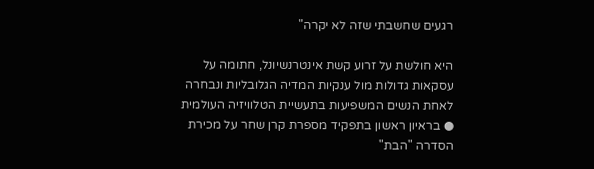רגעים שחשבתי שזה לא יקרה"

היא חולשת על זרוע קשת אינטרנשיונל, חתומה על עסקאות גדולות מול ענקיות המדיה הגלובליות ונבחרה לאחת הנשים המשפיעות בתעשיית הטלוויזיה העולמית ● בראיון ראשון בתפקיד מספרת קרן שחר על מכירת הסדרה "הבת"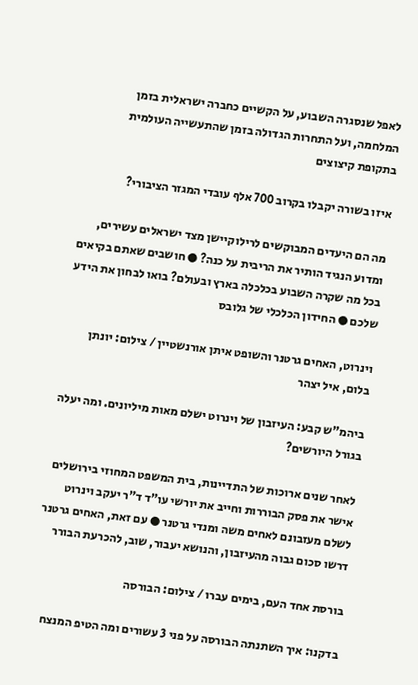לאפל שנסגרה השבוע, על הקשיים כחברה ישראלית בזמן המלחמה, ועל התחרות הגדולה בזמן שהתעשייה העולמית בתקופת קיצוצים

איזו בשורה יקבלו בקרוב 700 אלף עובדי המגזר הציבורי?

מה הם היעדים המבוקשים לרילוקיישן מצד ישראלים עשירים, ומדוע הנגיד הותיר את הריבית על כנה? ● חושבים שאתם בקיאים בכל מה שקרה השבוע בכלכלה בארץ ובעולם? בואו לבחון את הידע שלכם ● החידון הכלכלי של גלובס

וינרוט, האחים גרטנר והשופט איתן אורנשטיין / צילום: יונתן בלום, איל יצהר

ביהמ"ש קבע: העיזבון של וינרוט ישלם מאות מיליונים. ומה יעלה בגורל היורשים?

לאחר שנים ארוכות של התדיינות, בית המשפט המחוזי בירושלים אישר את פסק הבוררות וחייב את יורשי עו"ד ד"ר יעקב וינרוט לשלם מעזבונם לאחים משה ומנדי גרטנר ● עם זאת, האחים גרטנר דרשו סכום גבוה מהעיזבון, והנושא יעבור, שוב, להכרעת הבורר

בורסת אחד העם, בימים עברו / צילום: הבורסה

בדקנו: איך השתנתה הבורסה על פני 3 עשורים ומה הטיפ המנצח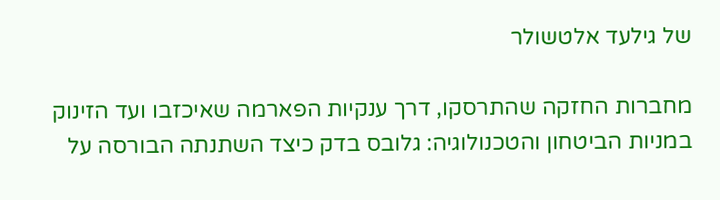של גילעד אלטשולר

מחברות החזקה שהתרסקו, דרך ענקיות הפארמה שאיכזבו ועד הזינוק במניות הביטחון והטכנולוגיה: גלובס בדק כיצד השתנתה הבורסה על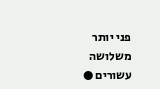פני יותר משלושה עשורים ●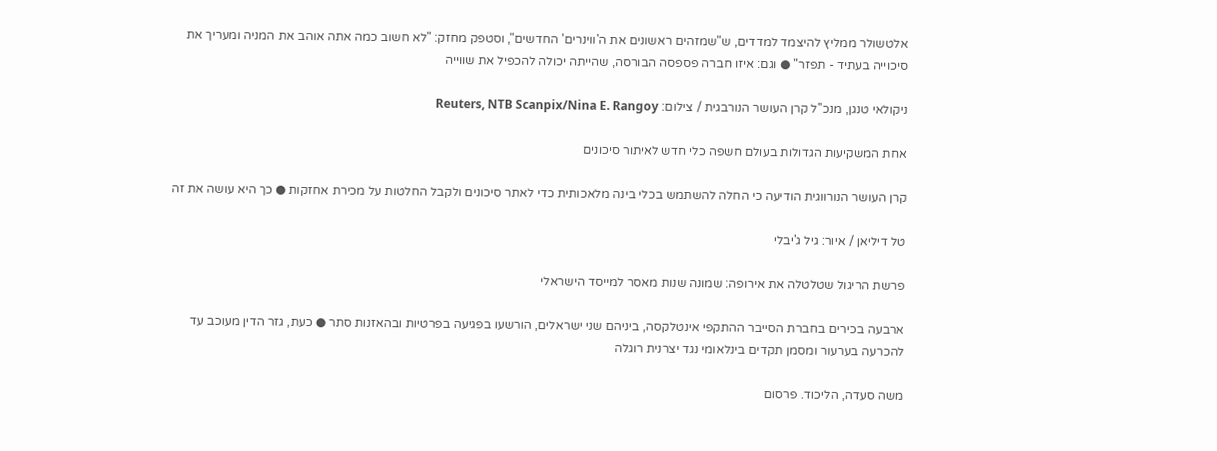אלטשולר ממליץ להיצמד למדדים, ש"שמזהים ראשונים את ה'ווינרים' החדשים", וסטפק מחזק: "לא חשוב כמה אתה אוהב את המניה ומעריך את סיכוייה בעתיד - תפזר" ● וגם: איזו חברה פספסה הבורסה, שהייתה יכולה להכפיל את שווייה

ניקולאי טנגן, מנכ''ל קרן העושר הנורבגית / צילום: Reuters, NTB Scanpix/Nina E. Rangoy

אחת המשקיעות הגדולות בעולם חשפה כלי חדש לאיתור סיכונים

קרן העושר הנורווגית הודיעה כי החלה להשתמש בכלי בינה מלאכותית כדי לאתר סיכונים ולקבל החלטות על מכירת אחזקות ● כך היא עושה את זה

טל דיליאן / איור: גיל ג'יבלי

פרשת הריגול שטלטלה את אירופה: שמונה שנות מאסר למייסד הישראלי

ארבעה בכירים בחברת הסייבר ההתקפי אינטלקסה, ביניהם שני ישראלים, הורשעו בפגיעה בפרטיות ובהאזנות סתר ● כעת, גזר הדין מעוכב עד להכרעה בערעור ומסמן תקדים בינלאומי נגד יצרנית רוגלה

משה סעדה, הליכוד. פרסום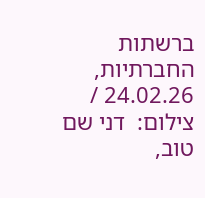ברשתות החברתיות, 24.02.26 / צילום:  דני שם טוב,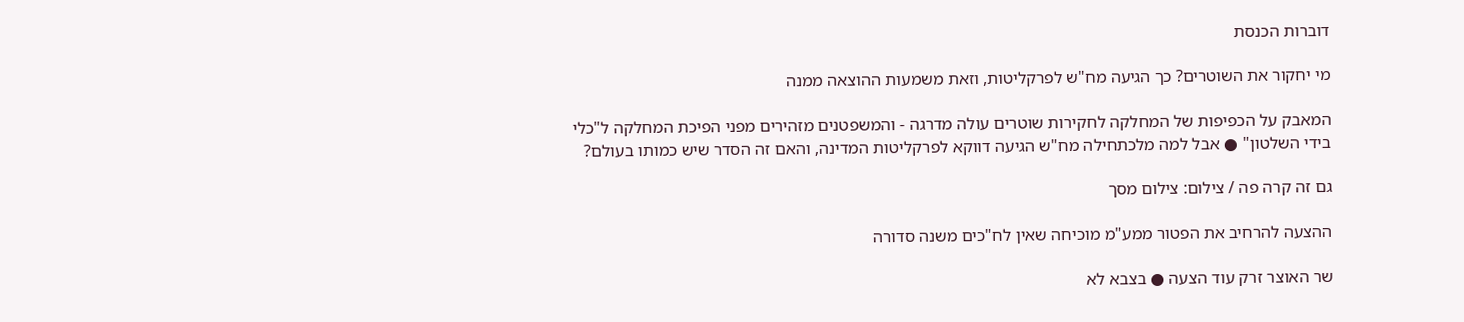דוברות הכנסת

מי יחקור את השוטרים? כך הגיעה מח"ש לפרקליטות, וזאת משמעות ההוצאה ממנה

המאבק על הכפיפות של המחלקה לחקירות שוטרים עולה מדרגה - והמשפטנים מזהירים מפני הפיכת המחלקה ל"כלי בידי השלטון" ● אבל למה מלכתחילה מח"ש הגיעה דווקא לפרקליטות המדינה, והאם זה הסדר שיש כמותו בעולם?

גם זה קרה פה / צילום: צילום מסך

ההצעה להרחיב את הפטור ממע"מ מוכיחה שאין לח"כים משנה סדורה

שר האוצר זרק עוד הצעה ● בצבא לא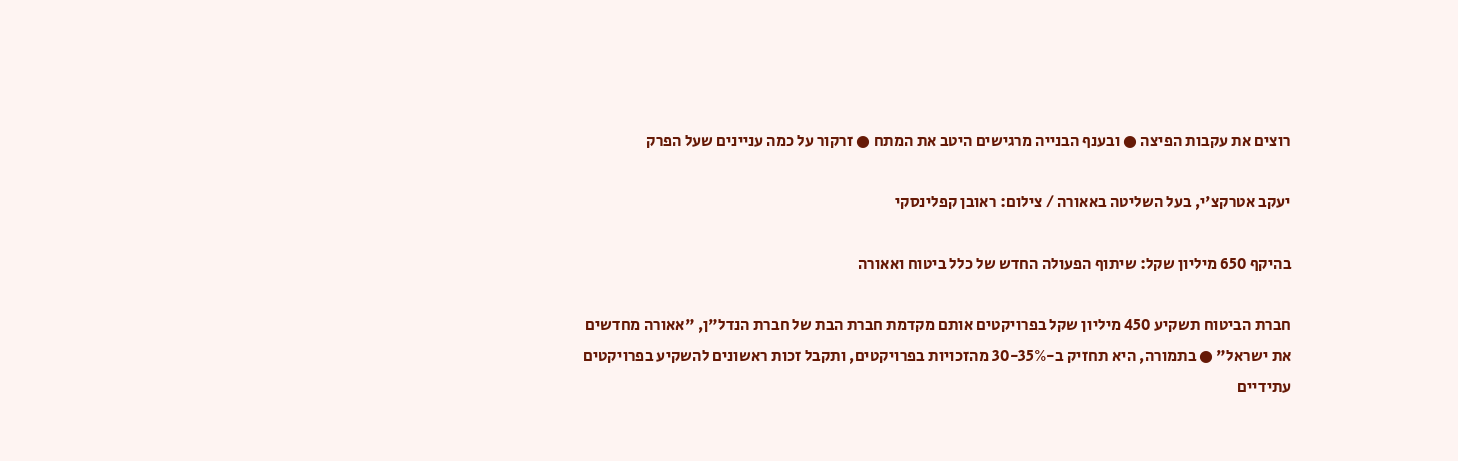רוצים את עקבות הפיצה ● ובענף הבנייה מרגישים היטב את המתח ● זרקור על כמה עניינים שעל הפרק

יעקב אטרקצ'י, בעל השליטה באאורה / צילום: ראובן קפלינסקי

בהיקף 650 מיליון שקל: שיתוף הפעולה החדש של כלל ביטוח ואאורה

חברת הביטוח תשקיע 450 מיליון שקל בפרויקטים אותם מקדמת חברת הבת של חברת הנדל"ן, "אאורה מחדשים את ישראל" ● בתמורה, היא תחזיק ב-30-35% מהזכויות בפרויקטים, ותקבל זכות ראשונים להשקיע בפרויקטים עתידיים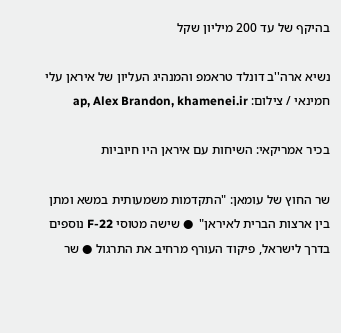בהיקף של עד 200 מיליון שקל

נשיא ארה''ב דונלד טראמפ והמנהיג העליון של איראן עלי חמינאי / צילום: ap, Alex Brandon, khamenei.ir

בכיר אמריקאי: השיחות עם איראן היו חיוביות

שר החוץ של עומאן: "התקדמות משמעותית במשא ומתן בין ארצות הברית לאיראן"  ● שישה מטוסי F-22 נוספים בדרך לישראל, פיקוד העורף מרחיב את התרגול ● שר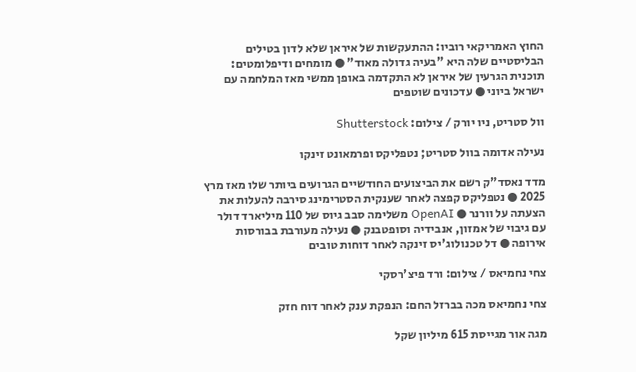החוץ האמריקאי רוביו: ההתעקשות של איראן שלא לדון בטילים הבליסטיים שלה היא "בעיה גדולה מאוד" ● מומחים ודיפלומטים: תוכנית הגרעין של איראן לא התקדמה באופן ממשי מאז המלחמה עם ישראל ביוני ● עדכונים שוטפים

וול סטריט, ניו יורק / צילום: Shutterstock

נעילה אדומה בוול סטריט; נטפליקס ופרמאונט זינקו

מדד נאסד"ק רשם את הביצועים החודשיים הגרועים ביותר שלו מאז מרץ 2025 ● נטפליקס קפצה לאחר שענקית הסטרימינג סירבה להעלות את הצעתה על וורנר ● OpenAI משלימה סבב גיוס של 110 מיליארד דולר עם גיבוי של אמזון, אנבידיה וסופטבנק ● נעילה מעורבת בבורסות אירופה ● דל טכנולוג'יס זינקה לאחר דוחות טובים

צחי נחמיאס / צילום: ורד פיצ'רסקי

צחי נחמיאס מכה בברזל החם: הנפקת ענק לאחר דוח חזק

מגה אור מגייסת 615 מיליון שקל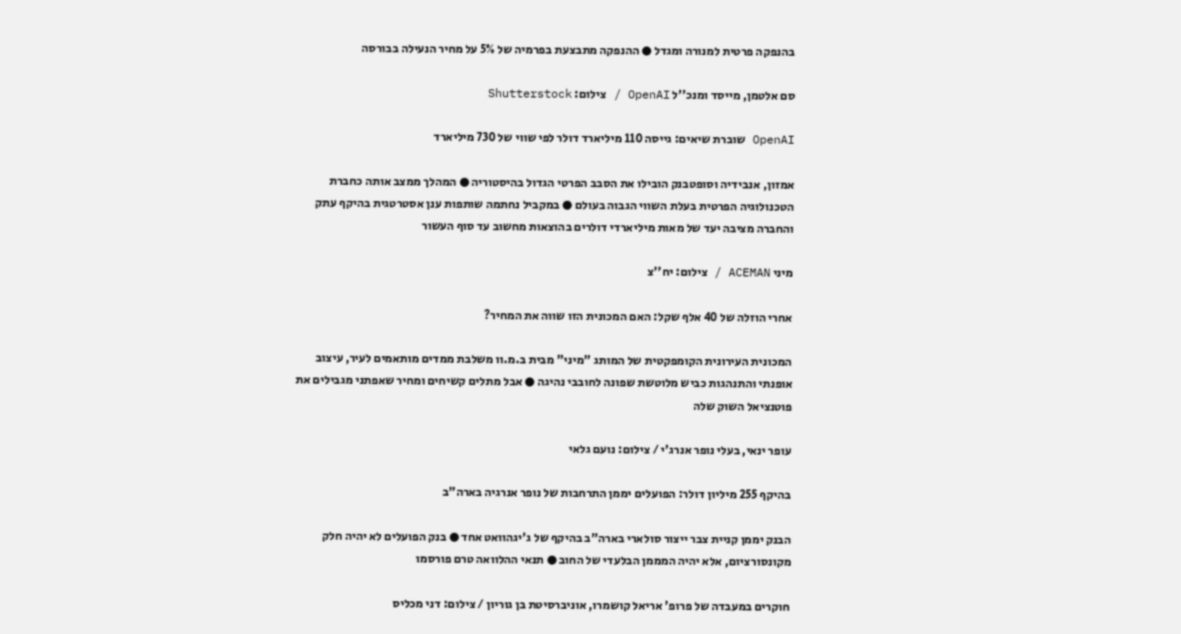בהנפקה פרטית למנורה ומגדל ● ההנפקה מתבצעת בפרמיה של 5% על מחיר הנעילה בבורסה

סם אלטמן, מייסד ומנכ''ל OpenAI / צילום: Shutterstock

OpenAI שוברת שיאים: גייסה 110 מיליארד דולר לפי שווי של 730 מיליארד

אמזון, אנבידיה וסופטבנק הובילו את הסבב הפרטי הגדול בהיסטוריה ● המהלך ממצב אותה כחברת הטכנולוגיה הפרטית בעלת השווי הגבוה בעולם ● במקביל נחתמה שותפות ענן אסטרטגית בהיקף עתק והחברה מציבה יעד של מאות מיליארדי דולרים בהוצאות מחשוב עד סוף העשור

מיני ACEMAN / צילום: יח''צ

אחרי הוזלה של 40 אלף שקל: האם המכונית הזו שווה את המחיר?

המכונית העירונית הקומפקטית של המותג "מיני" מבית ב.מ.וו משלבת ממדים מותאמים לעיר, עיצוב אופנתי והתנהגות כביש מלוטשת שפונה לחובבי נהיגה ● אבל מתלים קשיחים ומחיר שאפתני מגבילים את פוטנציאל השוק שלה

עופר ינאי, בעלי נופר אנרג'י / צילום: נועם גלאי

בהיקף 255 מיליון דולר: הפועלים יממן התרחבות של נופר אנרגיה בארה"ב

הבנק יממן קניית צבר ייצור סולארי בארה"ב בהיקף של ג'יגהוואט אחד ● בנק הפועלים לא יהיה חלק מקונסורציום, אלא יהיה המממן הבלעדי של החוב ● תנאי ההלוואה טרם פורסמו

חוקרים במעבדה של פרופ' אריאל קושמרו, אוניברסיטת בן גוריון / צילום: דני מכליס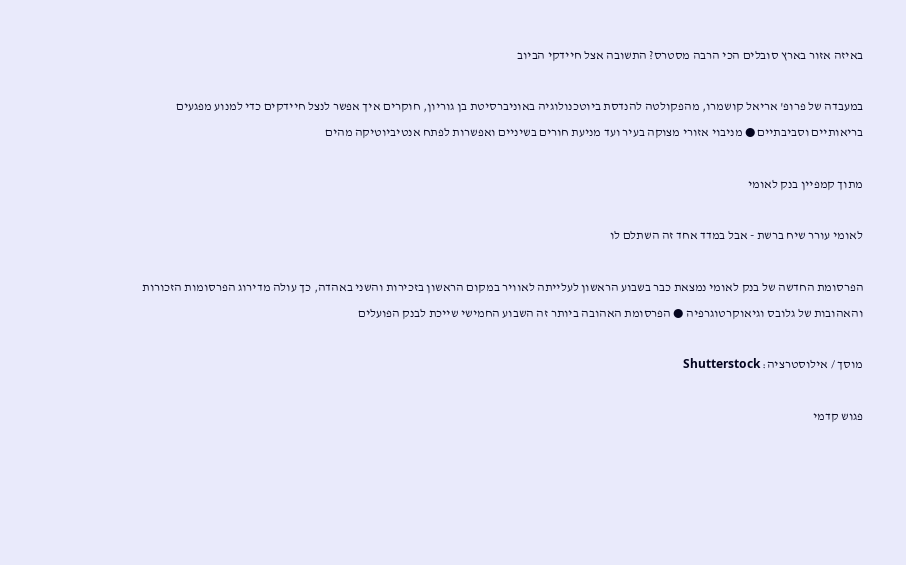באיזה אזור בארץ סובלים הכי הרבה מסטרס? התשובה אצל חיידקי הביוב

במעבדה של פרופ' אריאל קושמרו, מהפקולטה להנדסת ביוטכנולוגיה באוניברסיטת בן גוריון, חוקרים איך אפשר לנצל חיידקים כדי למנוע מפגעים בריאותיים וסביבתיים ● מניבוי אזורי מצוקה בעיר ועד מניעת חורים בשיניים ואפשרות לפתח אנטיביוטיקה מהים

מתוך קמפיין בנק לאומי

לאומי עורר שיח ברשת - אבל במדד אחד זה השתלם לו

הפרסומת החדשה של בנק לאומי נמצאת כבר בשבוע הראשון לעלייתה לאוויר במקום הראשון בזכירות והשני באהדה, כך עולה מדירוג הפרסומות הזכורות והאהובות של גלובס וגיאוקרטוגרפיה ● הפרסומת האהובה ביותר זה השבוע החמישי שייכת לבנק הפועלים

מוסך / אילוסטרציה: Shutterstock

פגוש קדמי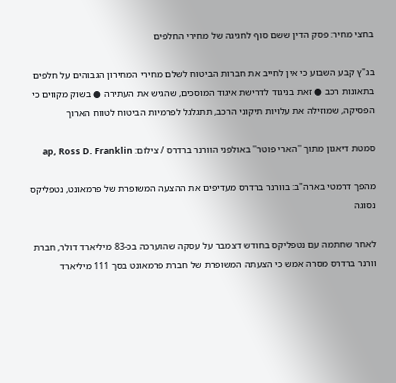בחצי מחיר: פסק הדין ששם סוף לחגיגה של מחירי החלפים

בג"ץ קבע השבוע כי אין לחייב את חברות הביטוח לשלם מחירי המחירון הגבוהים על חלפים בתאונות רכב ● זאת בניגוד לדרישת איגוד המוסכים, שהגיש את העתירה ● בשוק מקווים כי הפסיקה, שמוזילה את עלויות תיקוני הרכב, תתגלגל לפרמיות הביטוח לטווח הארוך

סמטת דיאגון מתוך ''הארי פוטר'' באולפני הוורנר ברדרס / צילום: ap, Ross D. Franklin

מהפך דרמטי בארה"ב: בוורנר ברדרס מעדיפים את ההצעה המשופרת של פרמאונט, נטפליקס נסוגה

לאחר שחתמה עם נטפליקס בחודש דצמבר על עסקה שהוערכה בכ-83 מיליארד דולר, חברת וורנר ברדרס מסרה אמש כי הצעתה המשופרת של חברת פרמאונט בסך 111 מיליארד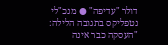דולר "עדיפה" ● מנכ"לי נטפליקס בתגובה הלילה: "העסקה כבר אינה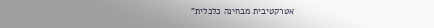אטרקטיבית מבחינה כלכלית"